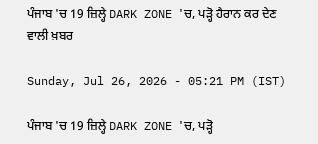ਪੰਜਾਬ 'ਚ 19 ਜ਼ਿਲ੍ਹੇ DARK ZONE 'ਚ, ਪੜ੍ਹੋ ਹੈਰਾਨ ਕਰ ਦੇਣ ਵਾਲੀ ਖ਼ਬਰ

Sunday, Jul 26, 2026 - 05:21 PM (IST)

ਪੰਜਾਬ 'ਚ 19 ਜ਼ਿਲ੍ਹੇ DARK ZONE 'ਚ, ਪੜ੍ਹੋ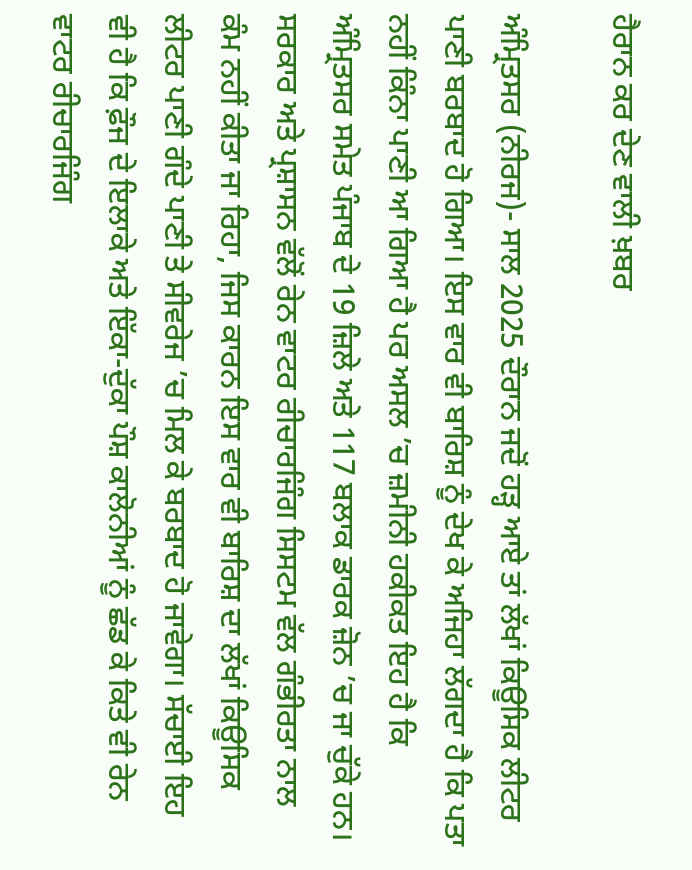ਹੈਰਾਨ ਕਰ ਦੇਣ ਵਾਲੀ ਖ਼ਬਰ

ਅੰਮ੍ਰਿਤਸਰ (ਨੀਰਜ)- ਸਾਲ 2025 ਦੌਰਾਨ ਜਦੋਂ ਹੜ੍ਹ ਆਏ ਤਾਂ ਲੱਖਾਂ ਕਿਊਸਿਕ ਲੀਟਰ ਪਾਣੀ ਬਰਬਾਦ ਹੋ ਗਿਆ। ਇਸ ਵਾਰ ਵੀ ਬਾਰਿਸ਼ ਨੂੰ ਦੇਖ ਕੇ ਅਜਿਹਾ ਲੱਗਦਾ ਹੈ ਕਿ ਪਤਾ ਨਹੀਂ ਕਿੰਨਾ ਪਾਣੀ ਆ ਗਿਆ ਹੈ ਪਰ ਅਸਲ ’ਚ ਜ਼ਮੀਨੀ ਹਕੀਕਤ ਇਹ ਹੈ ਕਿ ਅੰਮ੍ਰਿਤਸਰ ਸਮੇਤ ਪੰਜਾਬ ਦੇ 19 ਜ਼ਿਲੇ ਅਤੇ 117 ਬਲਾਕ ਡਾਰਕ ਜ਼ੋਨ ’ਚ ਜਾ ਚੁੱਕੇ ਹਨ। ਸਰਕਾਰ ਅਤੇ ਪ੍ਰਸ਼ਾਸਨ ਵੱਲੋਂ ਰੇਨ ਵਾਟਰ ਰੀਚਾਰਜਿੰਗ ਸਿਸਟਮ ਵੱਲ ਗੰਭੀਰਤਾ ਨਾਲ ਕੰਮ ਨਹੀਂ ਕੀਤਾ ਜਾ ਰਿਹਾ, ਜਿਸ ਕਾਰਨ ਇਸ ਵਾਰ ਵੀ ਬਾਰਿਸ਼ ਦਾ ਲੱਖਾਂ ਕਿਊਸਿਕ ਲੀਟਰ ਪਾਣੀ ਗੰਦੇ ਪਾਣੀ ਤੇ ਸੀਵਰੇਜ ’ਚ ਮਿਲ ਕੇ ਬਰਬਾਦ ਹੋ ਜਾਵੇਗਾ। ਸੱਚਾਈ ਇਹ ਵੀ ਹੈ ਕਿ ਫ਼ੌਜ ਦੇ ਇਲਾਕੇ ਅਤੇ ਇੱਕਾ-ਦੁੱਕਾ ਪੌਸ਼ ਕਾਲੋਨੀਆਂ ਨੂੰ ਛੱਡ ਕੇ ਕਿਤੇ ਵੀ ਰੇਨ ਵਾਟਰ ਰੀਚਾਰਜਿੰਗ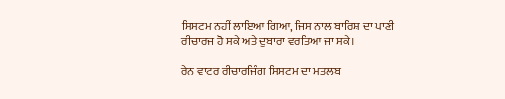ਸਿਸਟਮ ਨਹੀਂ ਲਾਇਆ ਗਿਆ, ਜਿਸ ਨਾਲ ਬਾਰਿਸ਼ ਦਾ ਪਾਣੀ ਰੀਚਾਰਜ ਹੋ ਸਕੇ ਅਤੇ ਦੁਬਾਰਾ ਵਰਤਿਆ ਜਾ ਸਕੇ।

ਰੇਨ ਵਾਟਰ ਰੀਚਾਰਜਿੰਗ ਸਿਸਟਮ ਦਾ ਮਤਲਬ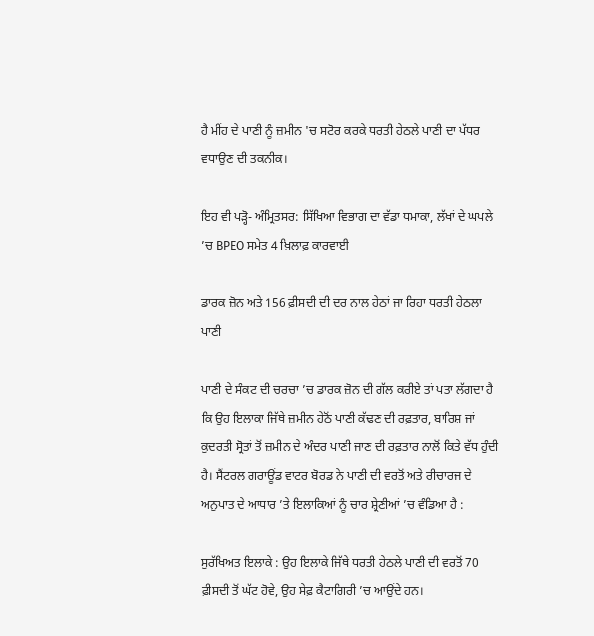ਹੈ ਮੀਂਹ ਦੇ ਪਾਣੀ ਨੂੰ ਜ਼ਮੀਨ 'ਚ ਸਟੋਰ ਕਰਕੇ ਧਰਤੀ ਹੇਠਲੇ ਪਾਣੀ ਦਾ ਪੱਧਰ ਵਧਾਉਣ ਦੀ ਤਕਨੀਕ।

ਇਹ ਵੀ ਪੜ੍ਹੋ- ਅੰਮ੍ਰਿਤਸਰ: ਸਿੱਖਿਆ ਵਿਭਾਗ ਦਾ ਵੱਡਾ ਧਮਾਕਾ, ਲੱਖਾਂ ਦੇ ਘਪਲੇ ’ਚ BPEO ਸਮੇਤ 4 ਖ਼ਿਲਾਫ਼ ਕਾਰਵਾਈ

ਡਾਰਕ ਜ਼ੋਨ ਅਤੇ 156 ਫ਼ੀਸਦੀ ਦੀ ਦਰ ਨਾਲ ਹੇਠਾਂ ਜਾ ਰਿਹਾ ਧਰਤੀ ਹੇਠਲਾ ਪਾਣੀ

ਪਾਣੀ ਦੇ ਸੰਕਟ ਦੀ ਚਰਚਾ ’ਚ ਡਾਰਕ ਜ਼ੋਨ ਦੀ ਗੱਲ ਕਰੀਏ ਤਾਂ ਪਤਾ ਲੱਗਦਾ ਹੈ ਕਿ ਉਹ ਇਲਾਕਾ ਜਿੱਥੇ ਜ਼ਮੀਨ ਹੇਠੋਂ ਪਾਣੀ ਕੱਢਣ ਦੀ ਰਫ਼ਤਾਰ, ਬਾਰਿਸ਼ ਜਾਂ ਕੁਦਰਤੀ ਸ੍ਰੋਤਾਂ ਤੋਂ ਜ਼ਮੀਨ ਦੇ ਅੰਦਰ ਪਾਣੀ ਜਾਣ ਦੀ ਰਫ਼ਤਾਰ ਨਾਲੋਂ ਕਿਤੇ ਵੱਧ ਹੁੰਦੀ ਹੈ। ਸੈਂਟਰਲ ਗਰਾਊਂਡ ਵਾਟਰ ਬੋਰਡ ਨੇ ਪਾਣੀ ਦੀ ਵਰਤੋਂ ਅਤੇ ਰੀਚਾਰਜ ਦੇ ਅਨੁਪਾਤ ਦੇ ਆਧਾਰ ’ਤੇ ਇਲਾਕਿਆਂ ਨੂੰ ਚਾਰ ਸ਼੍ਰੇਣੀਆਂ ’ਚ ਵੰਡਿਆ ਹੈ :

ਸੁਰੱਖਿਅਤ ਇਲਾਕੇ : ਉਹ ਇਲਾਕੇ ਜਿੱਥੇ ਧਰਤੀ ਹੇਠਲੇ ਪਾਣੀ ਦੀ ਵਰਤੋਂ 70 ਫ਼ੀਸਦੀ ਤੋਂ ਘੱਟ ਹੋਵੇ, ਉਹ ਸੇਫ਼ ਕੈਟਾਗਿਰੀ ’ਚ ਆਉਂਦੇ ਹਨ।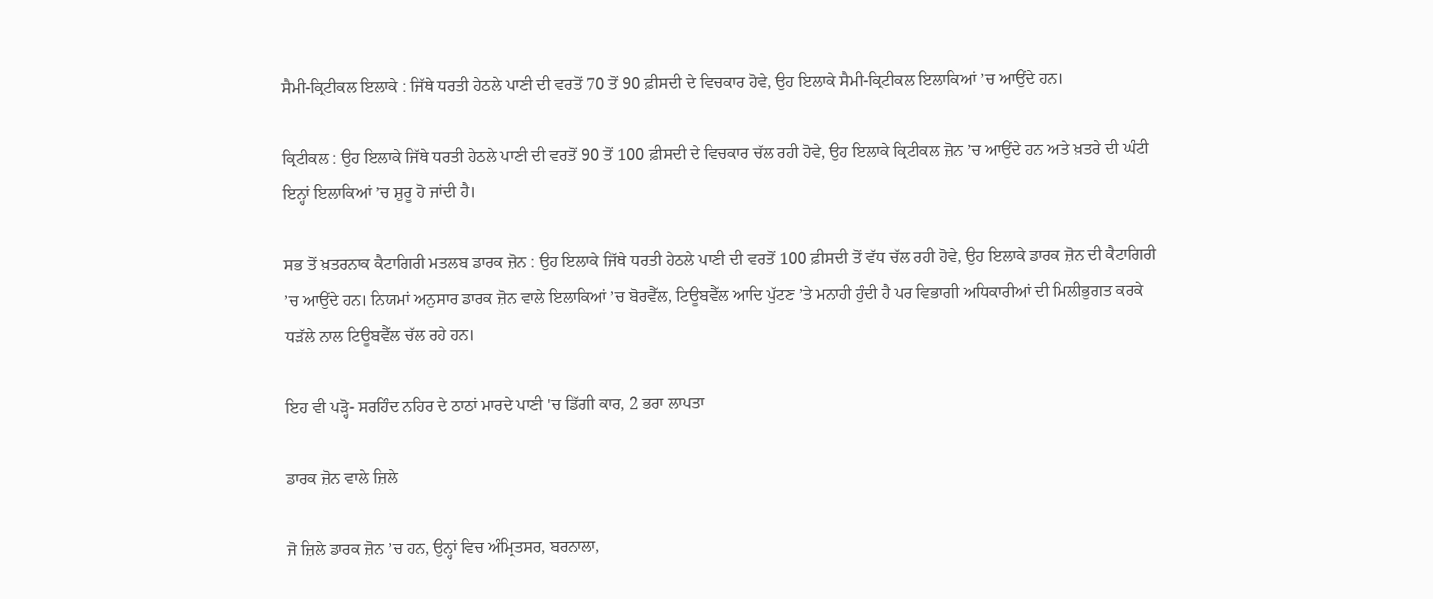ਸੈਮੀ-ਕ੍ਰਿਟੀਕਲ ਇਲਾਕੇ : ਜਿੱਥੇ ਧਰਤੀ ਹੇਠਲੇ ਪਾਣੀ ਦੀ ਵਰਤੋਂ 70 ਤੋਂ 90 ਫ਼ੀਸਦੀ ਦੇ ਵਿਚਕਾਰ ਹੋਵੇ, ਉਹ ਇਲਾਕੇ ਸੈਮੀ-ਕ੍ਰਿਟੀਕਲ ਇਲਾਕਿਆਂ ’ਚ ਆਉਂਦੇ ਹਨ।

ਕ੍ਰਿਟੀਕਲ : ਉਹ ਇਲਾਕੇ ਜਿੱਥੇ ਧਰਤੀ ਹੇਠਲੇ ਪਾਣੀ ਦੀ ਵਰਤੋਂ 90 ਤੋਂ 100 ਫ਼ੀਸਦੀ ਦੇ ਵਿਚਕਾਰ ਚੱਲ ਰਹੀ ਹੋਵੇ, ਉਹ ਇਲਾਕੇ ਕ੍ਰਿਟੀਕਲ ਜ਼ੋਨ ’ਚ ਆਉਂਦੇ ਹਨ ਅਤੇ ਖ਼ਤਰੇ ਦੀ ਘੰਟੀ ਇਨ੍ਹਾਂ ਇਲਾਕਿਆਂ ’ਚ ਸ਼ੁਰੂ ਹੋ ਜਾਂਦੀ ਹੈ।

ਸਭ ਤੋਂ ਖ਼ਤਰਨਾਕ ਕੈਟਾਗਿਰੀ ਮਤਲਬ ਡਾਰਕ ਜ਼ੋਨ : ਉਹ ਇਲਾਕੇ ਜਿੱਥੇ ਧਰਤੀ ਹੇਠਲੇ ਪਾਣੀ ਦੀ ਵਰਤੋਂ 100 ਫ਼ੀਸਦੀ ਤੋਂ ਵੱਧ ਚੱਲ ਰਹੀ ਹੋਵੇ, ਉਹ ਇਲਾਕੇ ਡਾਰਕ ਜ਼ੋਨ ਦੀ ਕੈਟਾਗਿਰੀ ’ਚ ਆਉਂਦੇ ਹਨ। ਨਿਯਮਾਂ ਅਨੁਸਾਰ ਡਾਰਕ ਜ਼ੋਨ ਵਾਲੇ ਇਲਾਕਿਆਂ ’ਚ ਬੋਰਵੈੱਲ, ਟਿਊਬਵੈੱਲ ਆਦਿ ਪੁੱਟਣ ’ਤੇ ਮਨਾਹੀ ਹੁੰਦੀ ਹੈ ਪਰ ਵਿਭਾਗੀ ਅਧਿਕਾਰੀਆਂ ਦੀ ਮਿਲੀਭੁਗਤ ਕਰਕੇ ਧੜੱਲੇ ਨਾਲ ਟਿਊਬਵੈੱਲ ਚੱਲ ਰਹੇ ਹਨ।

ਇਹ ਵੀ ਪੜ੍ਹੋ- ਸਰਹਿੰਦ ਨਹਿਰ ਦੇ ਠਾਠਾਂ ਮਾਰਦੇ ਪਾਣੀ 'ਚ ਡਿੱਗੀ ਕਾਰ, 2 ਭਰਾ ਲਾਪਤਾ

ਡਾਰਕ ਜ਼ੋਨ ਵਾਲੇ ਜ਼ਿਲੇ

ਜੋ ਜ਼ਿਲੇ ਡਾਰਕ ਜ਼ੋਨ ’ਚ ਹਨ, ਉਨ੍ਹਾਂ ਵਿਚ ਅੰਮ੍ਰਿਤਸਰ, ਬਰਨਾਲਾ,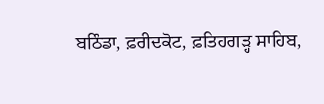ਬਠਿੰਡਾ, ਫ਼ਰੀਦਕੋਟ, ਫ਼ਤਿਹਗੜ੍ਹ ਸਾਹਿਬ,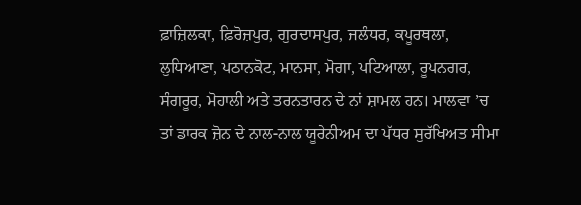ਫ਼ਾਜ਼ਿਲਕਾ, ਫ਼ਿਰੋਜ਼ਪੁਰ, ਗੁਰਦਾਸਪੁਰ, ਜਲੰਧਰ, ਕਪੂਰਥਲਾ, ਲੁਧਿਆਣਾ, ਪਠਾਨਕੋਟ, ਮਾਨਸਾ, ਮੋਗਾ, ਪਟਿਆਲਾ, ਰੂਪਨਗਰ, ਸੰਗਰੂਰ, ਮੋਹਾਲੀ ਅਤੇ ਤਰਨਤਾਰਨ ਦੇ ਨਾਂ ਸ਼ਾਮਲ ਹਨ। ਮਾਲਵਾ ’ਚ ਤਾਂ ਡਾਰਕ ਜ਼ੋਨ ਦੇ ਨਾਲ-ਨਾਲ ਯੂਰੇਨੀਅਮ ਦਾ ਪੱਧਰ ਸੁਰੱਖਿਅਤ ਸੀਮਾ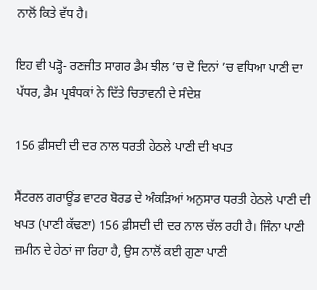ਨਾਲੋਂ ਕਿਤੇ ਵੱਧ ਹੈ।

ਇਹ ਵੀ ਪੜ੍ਹੋ- ਰਣਜੀਤ ਸਾਗਰ ਡੈਮ ਝੀਲ ’ਚ ਦੋ ਦਿਨਾਂ ’ਚ ਵਧਿਆ ਪਾਣੀ ਦਾ ਪੱਧਰ, ਡੈਮ ਪ੍ਰਬੰਧਕਾਂ ਨੇ ਦਿੱਤੇ ਚਿਤਾਵਨੀ ਦੇ ਸੰਦੇਸ਼

156 ਫ਼ੀਸਦੀ ਦੀ ਦਰ ਨਾਲ ਧਰਤੀ ਹੇਠਲੇ ਪਾਣੀ ਦੀ ਖਪਤ

ਸੈਂਟਰਲ ਗਰਾਊਂਡ ਵਾਟਰ ਬੋਰਡ ਦੇ ਅੰਕੜਿਆਂ ਅਨੁਸਾਰ ਧਰਤੀ ਹੇਠਲੇ ਪਾਣੀ ਦੀ ਖਪਤ (ਪਾਣੀ ਕੱਢਣਾ) 156 ਫ਼ੀਸਦੀ ਦੀ ਦਰ ਨਾਲ ਚੱਲ ਰਹੀ ਹੈ। ਜਿੰਨਾ ਪਾਣੀ ਜ਼ਮੀਨ ਦੇ ਹੇਠਾਂ ਜਾ ਰਿਹਾ ਹੈ, ਉਸ ਨਾਲੋਂ ਕਈ ਗੁਣਾ ਪਾਣੀ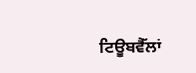ਟਿਊਬਵੈੱਲਾਂ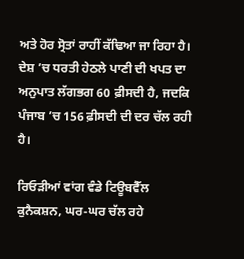ਅਤੇ ਹੋਰ ਸ੍ਰੋਤਾਂ ਰਾਹੀਂ ਕੱਢਿਆ ਜਾ ਰਿਹਾ ਹੈ। ਦੇਸ਼ ’ਚ ਧਰਤੀ ਹੇਠਲੇ ਪਾਣੀ ਦੀ ਖਪਤ ਦਾ ਅਨੁਪਾਤ ਲੱਗਭਗ 60 ਫ਼ੀਸਦੀ ਹੈ, ਜਦਕਿ ਪੰਜਾਬ ’ਚ 156 ਫ਼ੀਸਦੀ ਦੀ ਦਰ ਚੱਲ ਰਹੀ ਹੈ।

ਰਿਓੜੀਆਂ ਵਾਂਗ ਵੰਡੇ ਟਿਊਬਵੈੱਲ ਕੁਨੈਕਸ਼ਨ, ਘਰ-ਘਰ ਚੱਲ ਰਹੇ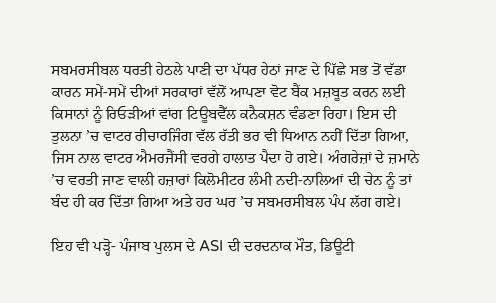ਸਬਮਰਸੀਬਲ ਧਰਤੀ ਹੇਠਲੇ ਪਾਣੀ ਦਾ ਪੱਧਰ ਹੇਠਾਂ ਜਾਣ ਦੇ ਪਿੱਛੇ ਸਭ ਤੋਂ ਵੱਡਾ ਕਾਰਨ ਸਮੇਂ-ਸਮੇਂ ਦੀਆਂ ਸਰਕਾਰਾਂ ਵੱਲੋਂ ਆਪਣਾ ਵੋਟ ਬੈਂਕ ਮਜ਼ਬੂਤ ਕਰਨ ਲਈ ਕਿਸਾਨਾਂ ਨੂੰ ਰਿਓੜੀਆਂ ਵਾਂਗ ਟਿਊਬਵੈੱਲ ਕਨੈਕਸ਼ਨ ਵੰਡਣਾ ਰਿਹਾ। ਇਸ ਦੀ ਤੁਲਨਾ ’ਚ ਵਾਟਰ ਰੀਚਾਰਜਿੰਗ ਵੱਲ ਰੱਤੀ ਭਰ ਵੀ ਧਿਆਨ ਨਹੀਂ ਦਿੱਤਾ ਗਿਆ, ਜਿਸ ਨਾਲ ਵਾਟਰ ਐਮਰਜੈਂਸੀ ਵਰਗੇ ਹਾਲਾਤ ਪੈਦਾ ਹੋ ਗਏ। ਅੰਗਰੇਜ਼ਾਂ ਦੇ ਜ਼ਮਾਨੇ ’ਚ ਵਰਤੀ ਜਾਣ ਵਾਲੀ ਹਜ਼ਾਰਾਂ ਕਿਲੋਮੀਟਰ ਲੰਮੀ ਨਦੀ-ਨਾਲਿਆਂ ਦੀ ਚੇਨ ਨੂੰ ਤਾਂ ਬੰਦ ਹੀ ਕਰ ਦਿੱਤਾ ਗਿਆ ਅਤੇ ਹਰ ਘਰ ’ਚ ਸਬਮਰਸੀਬਲ ਪੰਪ ਲੱਗ ਗਏ।

ਇਹ ਵੀ ਪੜ੍ਹੋ- ਪੰਜਾਬ ਪੁਲਸ ਦੇ ASI ਦੀ ਦਰਦਨਾਕ ਮੌਤ, ਡਿਊਟੀ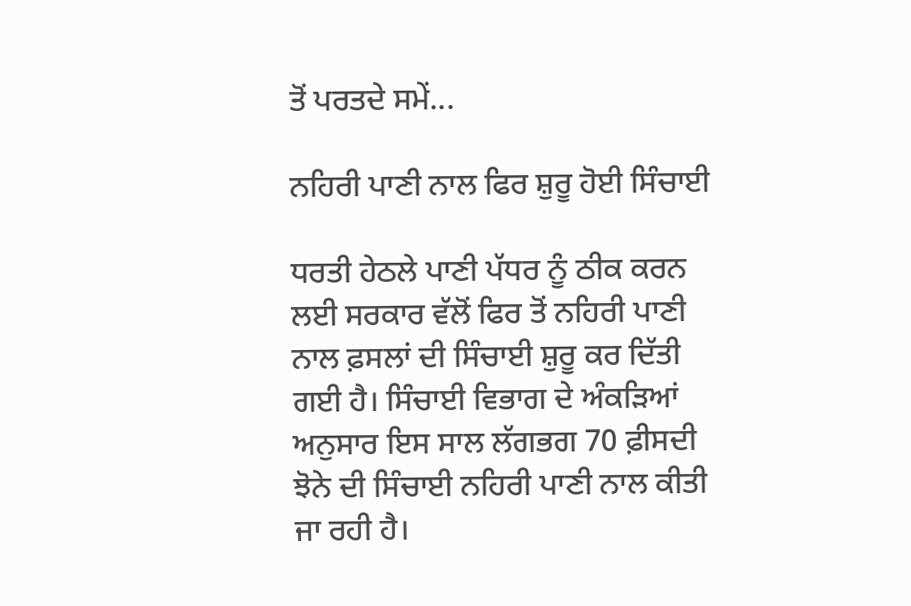ਤੋਂ ਪਰਤਦੇ ਸਮੇਂ...

ਨਹਿਰੀ ਪਾਣੀ ਨਾਲ ਫਿਰ ਸ਼ੁਰੂ ਹੋਈ ਸਿੰਚਾਈ

ਧਰਤੀ ਹੇਠਲੇ ਪਾਣੀ ਪੱਧਰ ਨੂੰ ਠੀਕ ਕਰਨ ਲਈ ਸਰਕਾਰ ਵੱਲੋਂ ਫਿਰ ਤੋਂ ਨਹਿਰੀ ਪਾਣੀ ਨਾਲ ਫ਼ਸਲਾਂ ਦੀ ਸਿੰਚਾਈ ਸ਼ੁਰੂ ਕਰ ਦਿੱਤੀ ਗਈ ਹੈ। ਸਿੰਚਾਈ ਵਿਭਾਗ ਦੇ ਅੰਕੜਿਆਂ ਅਨੁਸਾਰ ਇਸ ਸਾਲ ਲੱਗਭਗ 70 ਫ਼ੀਸਦੀ ਝੋਨੇ ਦੀ ਸਿੰਚਾਈ ਨਹਿਰੀ ਪਾਣੀ ਨਾਲ ਕੀਤੀ ਜਾ ਰਹੀ ਹੈ।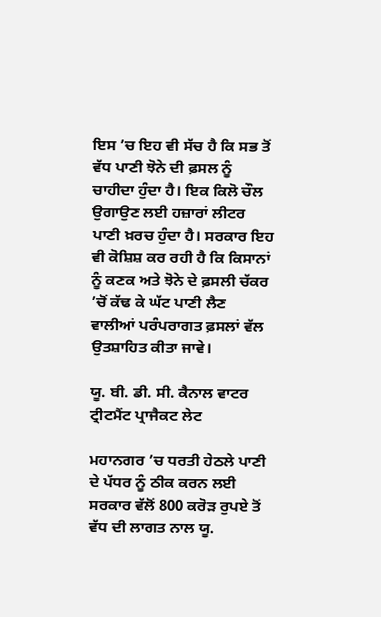ਇਸ ’ਚ ਇਹ ਵੀ ਸੱਚ ਹੈ ਕਿ ਸਭ ਤੋਂ ਵੱਧ ਪਾਣੀ ਝੋਨੇ ਦੀ ਫ਼ਸਲ ਨੂੰ ਚਾਹੀਦਾ ਹੁੰਦਾ ਹੈ। ਇਕ ਕਿਲੋ ਚੌਲ ਉਗਾਉਣ ਲਈ ਹਜ਼ਾਰਾਂ ਲੀਟਰ ਪਾਣੀ ਖ਼ਰਚ ਹੁੰਦਾ ਹੈ। ਸਰਕਾਰ ਇਹ ਵੀ ਕੋਸ਼ਿਸ਼ ਕਰ ਰਹੀ ਹੈ ਕਿ ਕਿਸਾਨਾਂ ਨੂੰ ਕਣਕ ਅਤੇ ਝੋਨੇ ਦੇ ਫ਼ਸਲੀ ਚੱਕਰ ’ਚੋਂ ਕੱਢ ਕੇ ਘੱਟ ਪਾਣੀ ਲੈਣ ਵਾਲੀਆਂ ਪਰੰਪਰਾਗਤ ਫ਼ਸਲਾਂ ਵੱਲ ਉਤਸ਼ਾਹਿਤ ਕੀਤਾ ਜਾਵੇ।

ਯੂ. ਬੀ. ਡੀ. ਸੀ. ਕੈਨਾਲ ਵਾਟਰ ਟ੍ਰੀਟਮੈਂਟ ਪ੍ਰਾਜੈਕਟ ਲੇਟ

ਮਹਾਨਗਰ ’ਚ ਧਰਤੀ ਹੇਠਲੇ ਪਾਣੀ ਦੇ ਪੱਧਰ ਨੂੰ ਠੀਕ ਕਰਨ ਲਈ ਸਰਕਾਰ ਵੱਲੋਂ 800 ਕਰੋੜ ਰੁਪਏ ਤੋਂ ਵੱਧ ਦੀ ਲਾਗਤ ਨਾਲ ਯੂ.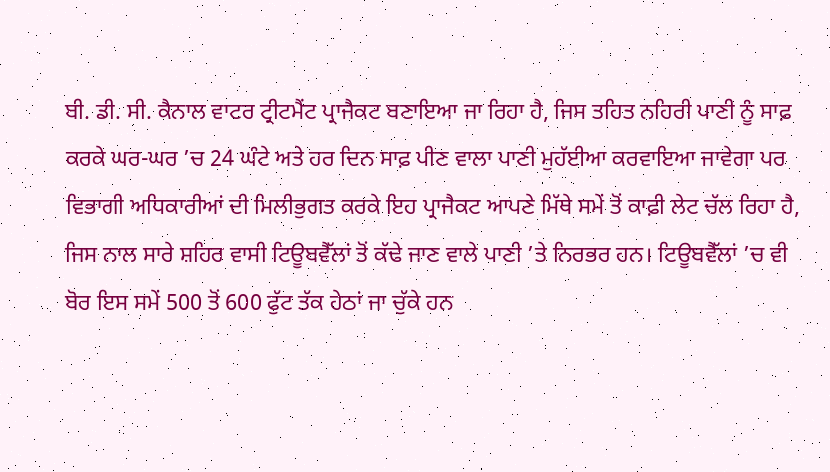ਬੀ. ਡੀ. ਸੀ. ਕੈਨਾਲ ਵਾਟਰ ਟ੍ਰੀਟਮੈਂਟ ਪ੍ਰਾਜੈਕਟ ਬਣਾਇਆ ਜਾ ਰਿਹਾ ਹੈ, ਜਿਸ ਤਹਿਤ ਨਹਿਰੀ ਪਾਣੀ ਨੂੰ ਸਾਫ਼ ਕਰਕੇ ਘਰ-ਘਰ ’ਚ 24 ਘੰਟੇ ਅਤੇ ਹਰ ਦਿਨ ਸਾਫ਼ ਪੀਣ ਵਾਲਾ ਪਾਣੀ ਮੁਹੱਈਆ ਕਰਵਾਇਆ ਜਾਵੇਗਾ ਪਰ ਵਿਭਾਗੀ ਅਧਿਕਾਰੀਆਂ ਦੀ ਮਿਲੀਭੁਗਤ ਕਰਕੇ ਇਹ ਪ੍ਰਾਜੈਕਟ ਆਪਣੇ ਮਿੱਥੇ ਸਮੇਂ ਤੋਂ ਕਾਫ਼ੀ ਲੇਟ ਚੱਲ ਰਿਹਾ ਹੈ, ਜਿਸ ਨਾਲ ਸਾਰੇ ਸ਼ਹਿਰ ਵਾਸੀ ਟਿਊਬਵੈੱਲਾਂ ਤੋਂ ਕੱਢੇ ਜਾਣ ਵਾਲੇ ਪਾਣੀ ’ਤੇ ਨਿਰਭਰ ਹਨ। ਟਿਊਬਵੈੱਲਾਂ ’ਚ ਵੀ ਬੋਰ ਇਸ ਸਮੇਂ 500 ਤੋਂ 600 ਫੁੱਟ ਤੱਕ ਹੇਠਾਂ ਜਾ ਚੁੱਕੇ ਹਨ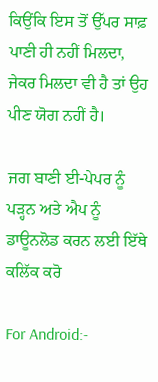ਕਿਉਂਕਿ ਇਸ ਤੋਂ ਉੱਪਰ ਸਾਫ਼ ਪਾਣੀ ਹੀ ਨਹੀਂ ਮਿਲਦਾ, ਜੇਕਰ ਮਿਲਦਾ ਵੀ ਹੈ ਤਾਂ ਉਹ ਪੀਣ ਯੋਗ ਨਹੀਂ ਹੈ।

ਜਗ ਬਾਣੀ ਈ-ਪੇਪਰ ਨੂੰ ਪੜ੍ਹਨ ਅਤੇ ਐਪ ਨੂੰ ਡਾਊਨਲੋਡ ਕਰਨ ਲਈ ਇੱਥੇ ਕਲਿੱਕ ਕਰੋ

For Android:-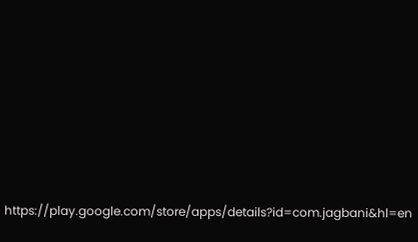https://play.google.com/store/apps/details?id=com.jagbani&hl=en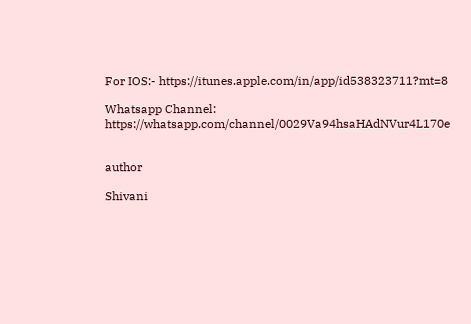For IOS:- https://itunes.apple.com/in/app/id538323711?mt=8

Whatsapp Channel: https://whatsapp.com/channel/0029Va94hsaHAdNVur4L170e


author

Shivani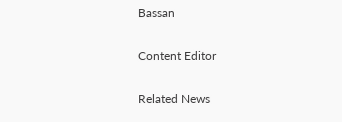Bassan

Content Editor

Related News